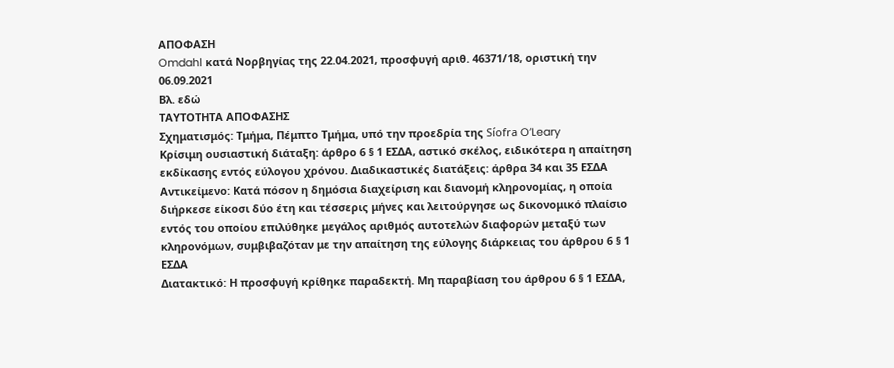ΑΠΟΦΑΣΗ
Omdahl κατά Νορβηγίας της 22.04.2021, προσφυγή αριθ. 46371/18, οριστική την 06.09.2021
Βλ. εδώ
ΤΑΥΤΟΤΗΤΑ ΑΠΟΦΑΣΗΣ
Σχηματισμός: Τμήμα, Πέμπτο Τμήμα, υπό την προεδρία της Síofra O’Leary
Κρίσιμη ουσιαστική διάταξη: άρθρο 6 § 1 ΕΣΔΑ, αστικό σκέλος, ειδικότερα η απαίτηση εκδίκασης εντός εύλογου χρόνου. Διαδικαστικές διατάξεις: άρθρα 34 και 35 ΕΣΔΑ
Αντικείμενο: Κατά πόσον η δημόσια διαχείριση και διανομή κληρονομίας, η οποία διήρκεσε είκοσι δύο έτη και τέσσερις μήνες και λειτούργησε ως δικονομικό πλαίσιο εντός του οποίου επιλύθηκε μεγάλος αριθμός αυτοτελών διαφορών μεταξύ των κληρονόμων, συμβιβαζόταν με την απαίτηση της εύλογης διάρκειας του άρθρου 6 § 1 ΕΣΔΑ
Διατακτικό: Η προσφυγή κρίθηκε παραδεκτή. Μη παραβίαση του άρθρου 6 § 1 ΕΣΔΑ,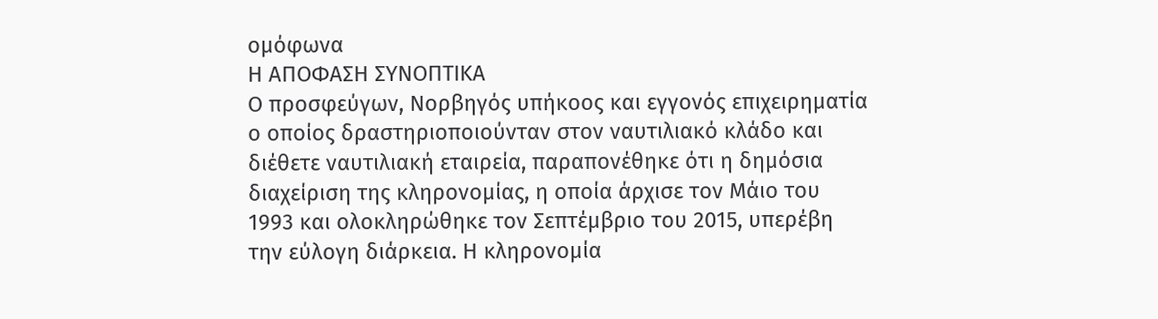ομόφωνα
Η ΑΠΟΦΑΣΗ ΣΥΝΟΠΤΙΚΑ
Ο προσφεύγων, Νορβηγός υπήκοος και εγγονός επιχειρηματία ο οποίος δραστηριοποιούνταν στον ναυτιλιακό κλάδο και διέθετε ναυτιλιακή εταιρεία, παραπονέθηκε ότι η δημόσια διαχείριση της κληρονομίας, η οποία άρχισε τον Μάιο του 1993 και ολοκληρώθηκε τον Σεπτέμβριο του 2015, υπερέβη την εύλογη διάρκεια. Η κληρονομία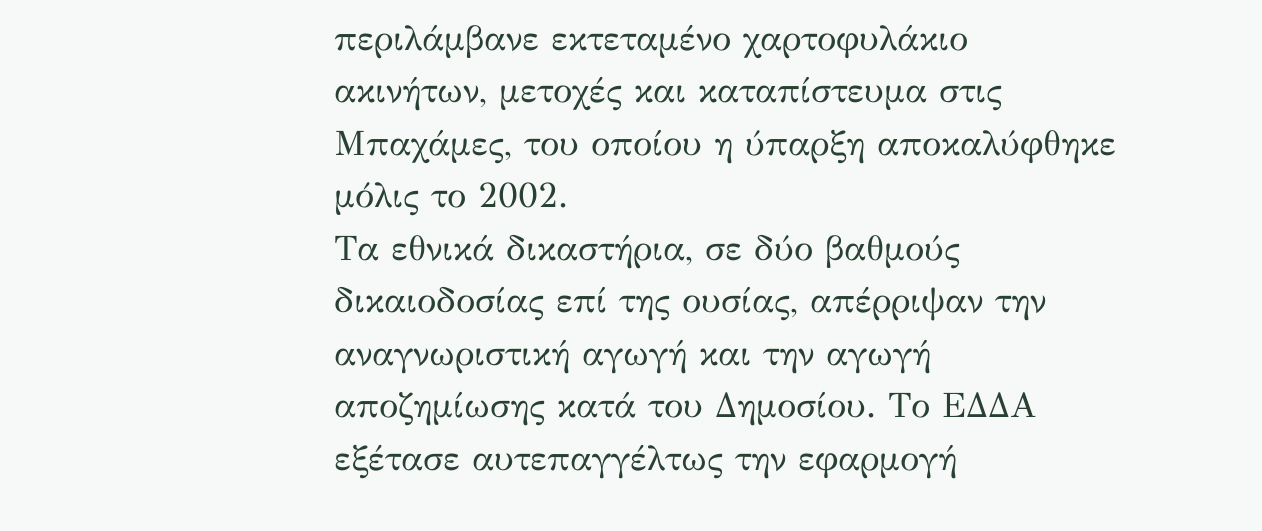περιλάμβανε εκτεταμένο χαρτοφυλάκιο ακινήτων, μετοχές και καταπίστευμα στις Μπαχάμες, του οποίου η ύπαρξη αποκαλύφθηκε μόλις το 2002.
Τα εθνικά δικαστήρια, σε δύο βαθμούς δικαιοδοσίας επί της ουσίας, απέρριψαν την αναγνωριστική αγωγή και την αγωγή αποζημίωσης κατά του Δημοσίου. Το ΕΔΔΑ εξέτασε αυτεπαγγέλτως την εφαρμογή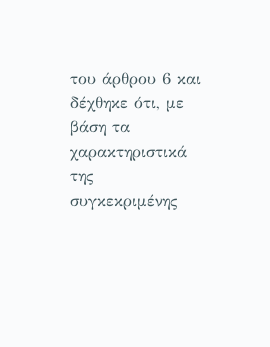του άρθρου 6 και δέχθηκε ότι, με βάση τα χαρακτηριστικά της συγκεκριμένης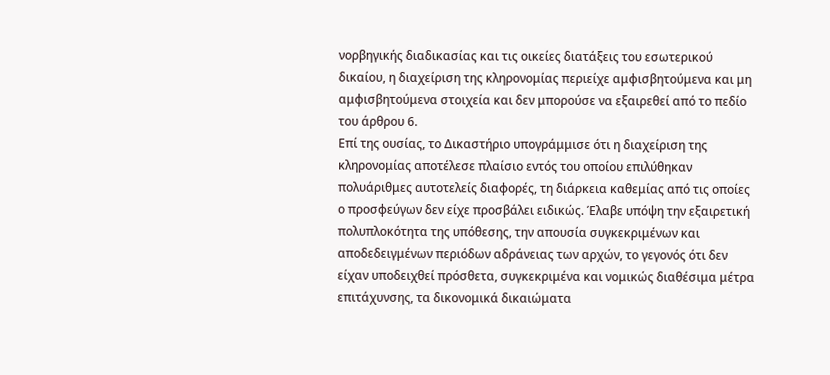νορβηγικής διαδικασίας και τις οικείες διατάξεις του εσωτερικού δικαίου, η διαχείριση της κληρονομίας περιείχε αμφισβητούμενα και μη αμφισβητούμενα στοιχεία και δεν μπορούσε να εξαιρεθεί από το πεδίο του άρθρου 6.
Επί της ουσίας, το Δικαστήριο υπογράμμισε ότι η διαχείριση της κληρονομίας αποτέλεσε πλαίσιο εντός του οποίου επιλύθηκαν πολυάριθμες αυτοτελείς διαφορές, τη διάρκεια καθεμίας από τις οποίες ο προσφεύγων δεν είχε προσβάλει ειδικώς. Έλαβε υπόψη την εξαιρετική πολυπλοκότητα της υπόθεσης, την απουσία συγκεκριμένων και αποδεδειγμένων περιόδων αδράνειας των αρχών, το γεγονός ότι δεν είχαν υποδειχθεί πρόσθετα, συγκεκριμένα και νομικώς διαθέσιμα μέτρα επιτάχυνσης, τα δικονομικά δικαιώματα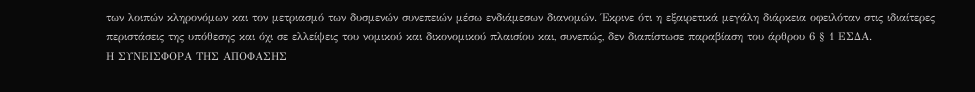των λοιπών κληρονόμων και τον μετριασμό των δυσμενών συνεπειών μέσω ενδιάμεσων διανομών. Έκρινε ότι η εξαιρετικά μεγάλη διάρκεια οφειλόταν στις ιδιαίτερες περιστάσεις της υπόθεσης και όχι σε ελλείψεις του νομικού και δικονομικού πλαισίου και, συνεπώς, δεν διαπίστωσε παραβίαση του άρθρου 6 § 1 ΕΣΔΑ.
Η ΣΥΝΕΙΣΦΟΡΑ ΤΗΣ ΑΠΟΦΑΣΗΣ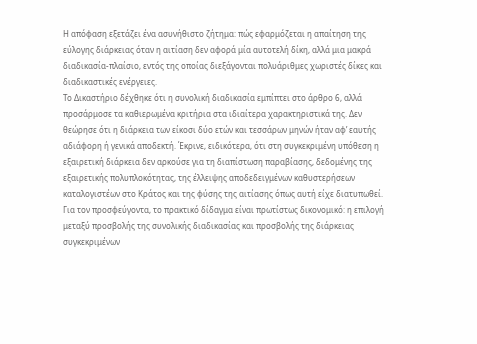Η απόφαση εξετάζει ένα ασυνήθιστο ζήτημα: πώς εφαρμόζεται η απαίτηση της εύλογης διάρκειας όταν η αιτίαση δεν αφορά μία αυτοτελή δίκη, αλλά μια μακρά διαδικασία-πλαίσιο, εντός της οποίας διεξάγονται πολυάριθμες χωριστές δίκες και διαδικαστικές ενέργειες.
Το Δικαστήριο δέχθηκε ότι η συνολική διαδικασία εμπίπτει στο άρθρο 6, αλλά προσάρμοσε τα καθιερωμένα κριτήρια στα ιδιαίτερα χαρακτηριστικά της. Δεν θεώρησε ότι η διάρκεια των είκοσι δύο ετών και τεσσάρων μηνών ήταν αφ’ εαυτής αδιάφορη ή γενικά αποδεκτή. Έκρινε, ειδικότερα, ότι στη συγκεκριμένη υπόθεση η εξαιρετική διάρκεια δεν αρκούσε για τη διαπίστωση παραβίασης, δεδομένης της εξαιρετικής πολυπλοκότητας, της έλλειψης αποδεδειγμένων καθυστερήσεων καταλογιστέων στο Κράτος και της φύσης της αιτίασης όπως αυτή είχε διατυπωθεί.
Για τον προσφεύγοντα, το πρακτικό δίδαγμα είναι πρωτίστως δικονομικό: η επιλογή μεταξύ προσβολής της συνολικής διαδικασίας και προσβολής της διάρκειας συγκεκριμένων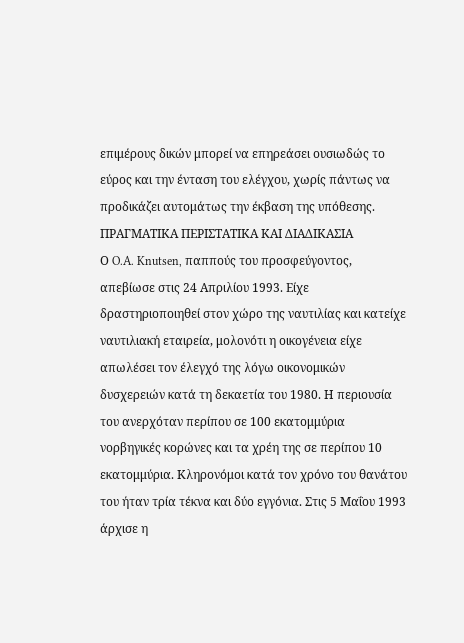επιμέρους δικών μπορεί να επηρεάσει ουσιωδώς το εύρος και την ένταση του ελέγχου, χωρίς πάντως να προδικάζει αυτομάτως την έκβαση της υπόθεσης.
ΠΡΑΓΜΑΤΙΚΑ ΠΕΡΙΣΤΑΤΙΚΑ ΚΑΙ ΔΙΑΔΙΚΑΣΙΑ
Ο O.A. Knutsen, παππούς του προσφεύγοντος, απεβίωσε στις 24 Απριλίου 1993. Είχε δραστηριοποιηθεί στον χώρο της ναυτιλίας και κατείχε ναυτιλιακή εταιρεία, μολονότι η οικογένεια είχε απωλέσει τον έλεγχό της λόγω οικονομικών δυσχερειών κατά τη δεκαετία του 1980. Η περιουσία του ανερχόταν περίπου σε 100 εκατομμύρια νορβηγικές κορώνες και τα χρέη της σε περίπου 10 εκατομμύρια. Κληρονόμοι κατά τον χρόνο του θανάτου του ήταν τρία τέκνα και δύο εγγόνια. Στις 5 Μαΐου 1993 άρχισε η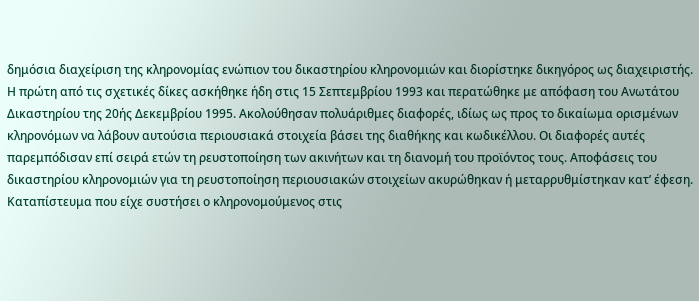δημόσια διαχείριση της κληρονομίας ενώπιον του δικαστηρίου κληρονομιών και διορίστηκε δικηγόρος ως διαχειριστής.
Η πρώτη από τις σχετικές δίκες ασκήθηκε ήδη στις 15 Σεπτεμβρίου 1993 και περατώθηκε με απόφαση του Ανωτάτου Δικαστηρίου της 20ής Δεκεμβρίου 1995. Ακολούθησαν πολυάριθμες διαφορές, ιδίως ως προς το δικαίωμα ορισμένων κληρονόμων να λάβουν αυτούσια περιουσιακά στοιχεία βάσει της διαθήκης και κωδικέλλου. Οι διαφορές αυτές παρεμπόδισαν επί σειρά ετών τη ρευστοποίηση των ακινήτων και τη διανομή του προϊόντος τους. Αποφάσεις του δικαστηρίου κληρονομιών για τη ρευστοποίηση περιουσιακών στοιχείων ακυρώθηκαν ή μεταρρυθμίστηκαν κατ’ έφεση.
Καταπίστευμα που είχε συστήσει ο κληρονομούμενος στις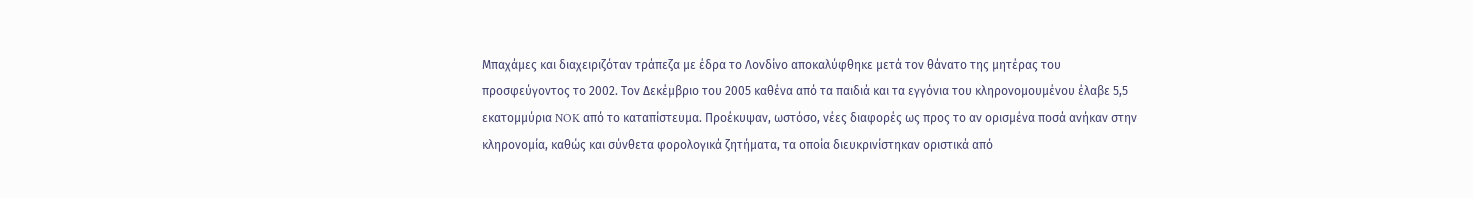Μπαχάμες και διαχειριζόταν τράπεζα με έδρα το Λονδίνο αποκαλύφθηκε μετά τον θάνατο της μητέρας του προσφεύγοντος το 2002. Τον Δεκέμβριο του 2005 καθένα από τα παιδιά και τα εγγόνια του κληρονομουμένου έλαβε 5,5 εκατομμύρια NOK από το καταπίστευμα. Προέκυψαν, ωστόσο, νέες διαφορές ως προς το αν ορισμένα ποσά ανήκαν στην κληρονομία, καθώς και σύνθετα φορολογικά ζητήματα, τα οποία διευκρινίστηκαν οριστικά από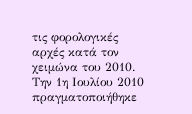τις φορολογικές αρχές κατά τον χειμώνα του 2010.
Την 1η Ιουλίου 2010 πραγματοποιήθηκε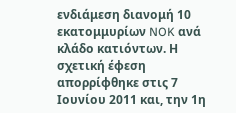ενδιάμεση διανομή 10 εκατομμυρίων NOK ανά κλάδο κατιόντων. Η σχετική έφεση απορρίφθηκε στις 7 Ιουνίου 2011 και, την 1η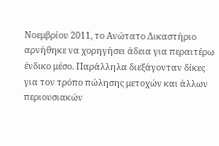Νοεμβρίου 2011, το Ανώτατο Δικαστήριο αρνήθηκε να χορηγήσει άδεια για περαιτέρω ένδικο μέσο. Παράλληλα διεξάγονταν δίκες για τον τρόπο πώλησης μετοχών και άλλων περιουσιακών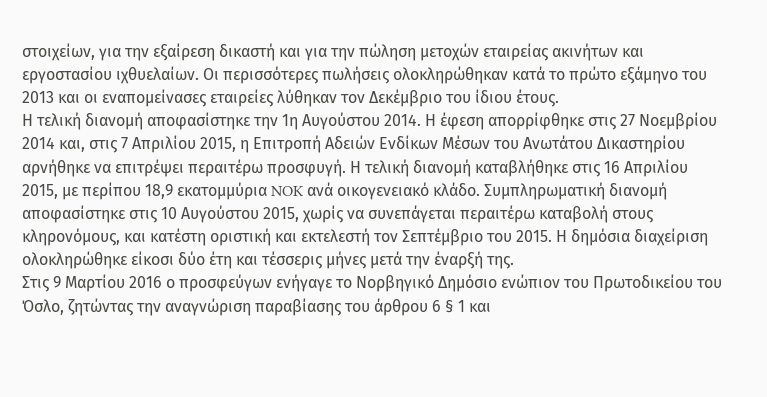στοιχείων, για την εξαίρεση δικαστή και για την πώληση μετοχών εταιρείας ακινήτων και εργοστασίου ιχθυελαίων. Οι περισσότερες πωλήσεις ολοκληρώθηκαν κατά το πρώτο εξάμηνο του 2013 και οι εναπομείνασες εταιρείες λύθηκαν τον Δεκέμβριο του ίδιου έτους.
Η τελική διανομή αποφασίστηκε την 1η Αυγούστου 2014. Η έφεση απορρίφθηκε στις 27 Νοεμβρίου 2014 και, στις 7 Απριλίου 2015, η Επιτροπή Αδειών Ενδίκων Μέσων του Ανωτάτου Δικαστηρίου αρνήθηκε να επιτρέψει περαιτέρω προσφυγή. Η τελική διανομή καταβλήθηκε στις 16 Απριλίου 2015, με περίπου 18,9 εκατομμύρια NOK ανά οικογενειακό κλάδο. Συμπληρωματική διανομή αποφασίστηκε στις 10 Αυγούστου 2015, χωρίς να συνεπάγεται περαιτέρω καταβολή στους κληρονόμους, και κατέστη οριστική και εκτελεστή τον Σεπτέμβριο του 2015. Η δημόσια διαχείριση ολοκληρώθηκε είκοσι δύο έτη και τέσσερις μήνες μετά την έναρξή της.
Στις 9 Μαρτίου 2016 ο προσφεύγων ενήγαγε το Νορβηγικό Δημόσιο ενώπιον του Πρωτοδικείου του Όσλο, ζητώντας την αναγνώριση παραβίασης του άρθρου 6 § 1 και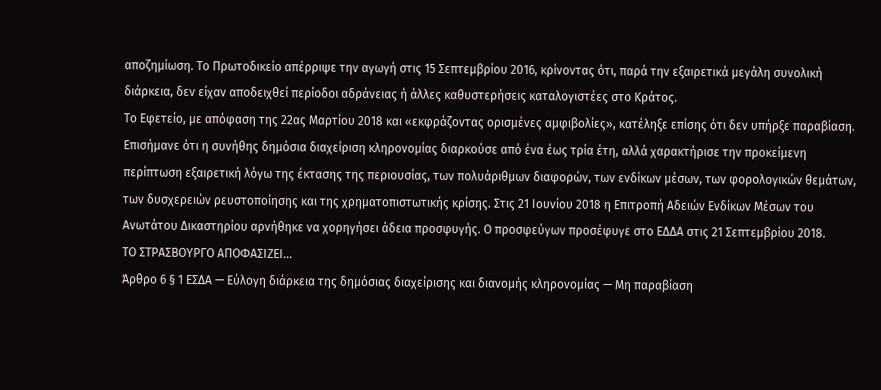αποζημίωση. Το Πρωτοδικείο απέρριψε την αγωγή στις 15 Σεπτεμβρίου 2016, κρίνοντας ότι, παρά την εξαιρετικά μεγάλη συνολική διάρκεια, δεν είχαν αποδειχθεί περίοδοι αδράνειας ή άλλες καθυστερήσεις καταλογιστέες στο Κράτος.
Το Εφετείο, με απόφαση της 22ας Μαρτίου 2018 και «εκφράζοντας ορισμένες αμφιβολίες», κατέληξε επίσης ότι δεν υπήρξε παραβίαση. Επισήμανε ότι η συνήθης δημόσια διαχείριση κληρονομίας διαρκούσε από ένα έως τρία έτη, αλλά χαρακτήρισε την προκείμενη περίπτωση εξαιρετική λόγω της έκτασης της περιουσίας, των πολυάριθμων διαφορών, των ενδίκων μέσων, των φορολογικών θεμάτων, των δυσχερειών ρευστοποίησης και της χρηματοπιστωτικής κρίσης. Στις 21 Ιουνίου 2018 η Επιτροπή Αδειών Ενδίκων Μέσων του Ανωτάτου Δικαστηρίου αρνήθηκε να χορηγήσει άδεια προσφυγής. Ο προσφεύγων προσέφυγε στο ΕΔΔΑ στις 21 Σεπτεμβρίου 2018.
ΤΟ ΣΤΡΑΣΒΟΥΡΓΟ ΑΠΟΦΑΣΙΖΕΙ…
Άρθρο 6 § 1 ΕΣΔΑ — Εύλογη διάρκεια της δημόσιας διαχείρισης και διανομής κληρονομίας — Μη παραβίαση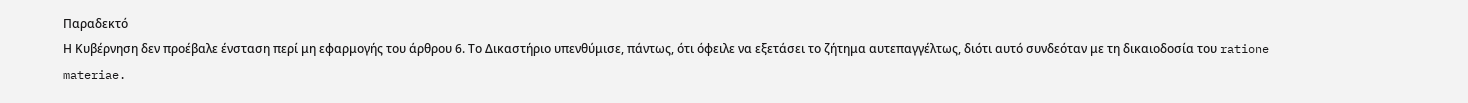Παραδεκτό
Η Κυβέρνηση δεν προέβαλε ένσταση περί μη εφαρμογής του άρθρου 6. Το Δικαστήριο υπενθύμισε, πάντως, ότι όφειλε να εξετάσει το ζήτημα αυτεπαγγέλτως, διότι αυτό συνδεόταν με τη δικαιοδοσία του ratione materiae.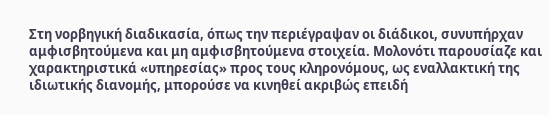Στη νορβηγική διαδικασία, όπως την περιέγραψαν οι διάδικοι, συνυπήρχαν αμφισβητούμενα και μη αμφισβητούμενα στοιχεία. Μολονότι παρουσίαζε και χαρακτηριστικά «υπηρεσίας» προς τους κληρονόμους, ως εναλλακτική της ιδιωτικής διανομής, μπορούσε να κινηθεί ακριβώς επειδή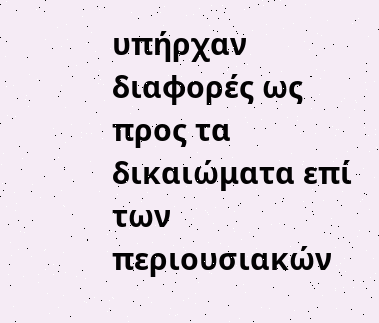υπήρχαν διαφορές ως προς τα δικαιώματα επί των περιουσιακών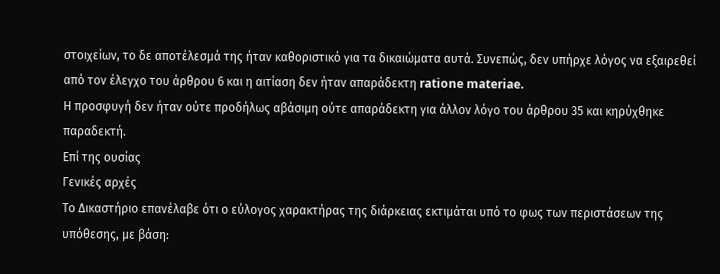στοιχείων, το δε αποτέλεσμά της ήταν καθοριστικό για τα δικαιώματα αυτά. Συνεπώς, δεν υπήρχε λόγος να εξαιρεθεί από τον έλεγχο του άρθρου 6 και η αιτίαση δεν ήταν απαράδεκτη ratione materiae.
Η προσφυγή δεν ήταν ούτε προδήλως αβάσιμη ούτε απαράδεκτη για άλλον λόγο του άρθρου 35 και κηρύχθηκε παραδεκτή.
Επί της ουσίας
Γενικές αρχές
Το Δικαστήριο επανέλαβε ότι ο εύλογος χαρακτήρας της διάρκειας εκτιμάται υπό το φως των περιστάσεων της υπόθεσης, με βάση: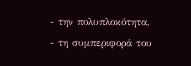- την πολυπλοκότητα,
- τη συμπεριφορά του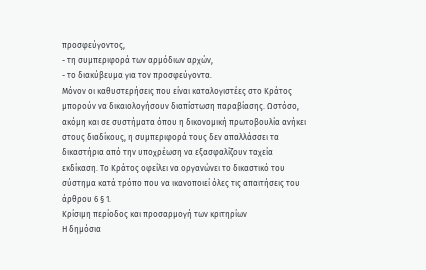προσφεύγοντος,
- τη συμπεριφορά των αρμόδιων αρχών,
- το διακύβευμα για τον προσφεύγοντα.
Μόνον οι καθυστερήσεις που είναι καταλογιστέες στο Κράτος μπορούν να δικαιολογήσουν διαπίστωση παραβίασης. Ωστόσο, ακόμη και σε συστήματα όπου η δικονομική πρωτοβουλία ανήκει στους διαδίκους, η συμπεριφορά τους δεν απαλλάσσει τα δικαστήρια από την υποχρέωση να εξασφαλίζουν ταχεία εκδίκαση. Το Κράτος οφείλει να οργανώνει το δικαστικό του σύστημα κατά τρόπο που να ικανοποιεί όλες τις απαιτήσεις του άρθρου 6 § 1.
Κρίσιμη περίοδος και προσαρμογή των κριτηρίων
Η δημόσια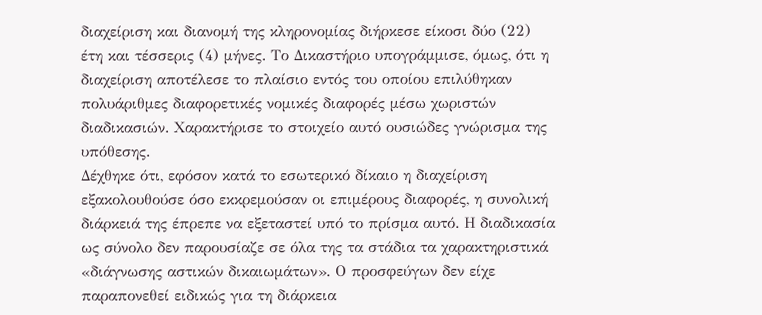διαχείριση και διανομή της κληρονομίας διήρκεσε είκοσι δύο (22) έτη και τέσσερις (4) μήνες. Το Δικαστήριο υπογράμμισε, όμως, ότι η διαχείριση αποτέλεσε το πλαίσιο εντός του οποίου επιλύθηκαν πολυάριθμες διαφορετικές νομικές διαφορές μέσω χωριστών διαδικασιών. Χαρακτήρισε το στοιχείο αυτό ουσιώδες γνώρισμα της υπόθεσης.
Δέχθηκε ότι, εφόσον κατά το εσωτερικό δίκαιο η διαχείριση εξακολουθούσε όσο εκκρεμούσαν οι επιμέρους διαφορές, η συνολική διάρκειά της έπρεπε να εξεταστεί υπό το πρίσμα αυτό. Η διαδικασία ως σύνολο δεν παρουσίαζε σε όλα της τα στάδια τα χαρακτηριστικά «διάγνωσης αστικών δικαιωμάτων». Ο προσφεύγων δεν είχε παραπονεθεί ειδικώς για τη διάρκεια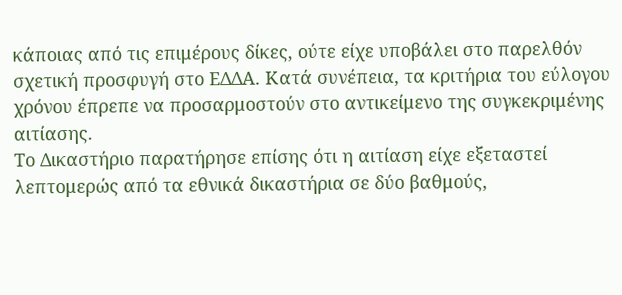κάποιας από τις επιμέρους δίκες, ούτε είχε υποβάλει στο παρελθόν σχετική προσφυγή στο ΕΔΔΑ. Κατά συνέπεια, τα κριτήρια του εύλογου χρόνου έπρεπε να προσαρμοστούν στο αντικείμενο της συγκεκριμένης αιτίασης.
Το Δικαστήριο παρατήρησε επίσης ότι η αιτίαση είχε εξεταστεί λεπτομερώς από τα εθνικά δικαστήρια σε δύο βαθμούς,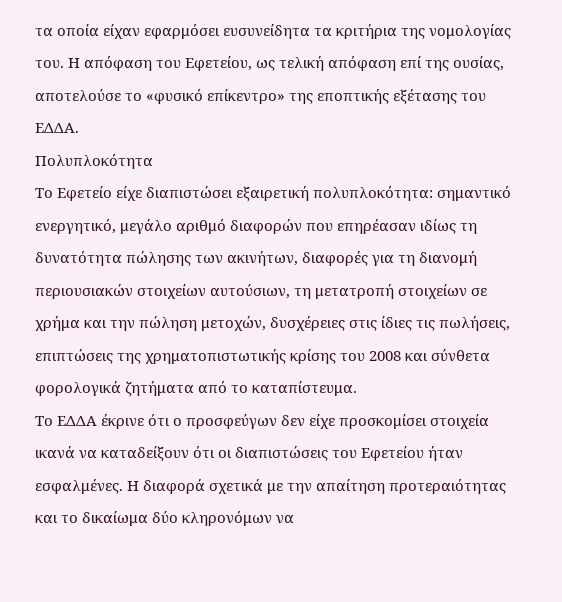τα οποία είχαν εφαρμόσει ευσυνείδητα τα κριτήρια της νομολογίας του. Η απόφαση του Εφετείου, ως τελική απόφαση επί της ουσίας, αποτελούσε το «φυσικό επίκεντρο» της εποπτικής εξέτασης του ΕΔΔΑ.
Πολυπλοκότητα
Το Εφετείο είχε διαπιστώσει εξαιρετική πολυπλοκότητα: σημαντικό ενεργητικό, μεγάλο αριθμό διαφορών που επηρέασαν ιδίως τη δυνατότητα πώλησης των ακινήτων, διαφορές για τη διανομή περιουσιακών στοιχείων αυτούσιων, τη μετατροπή στοιχείων σε χρήμα και την πώληση μετοχών, δυσχέρειες στις ίδιες τις πωλήσεις, επιπτώσεις της χρηματοπιστωτικής κρίσης του 2008 και σύνθετα φορολογικά ζητήματα από το καταπίστευμα.
Το ΕΔΔΑ έκρινε ότι ο προσφεύγων δεν είχε προσκομίσει στοιχεία ικανά να καταδείξουν ότι οι διαπιστώσεις του Εφετείου ήταν εσφαλμένες. Η διαφορά σχετικά με την απαίτηση προτεραιότητας και το δικαίωμα δύο κληρονόμων να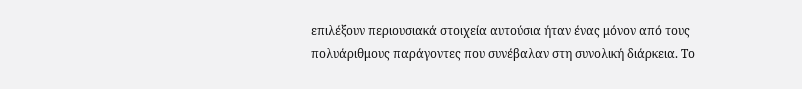επιλέξουν περιουσιακά στοιχεία αυτούσια ήταν ένας μόνον από τους πολυάριθμους παράγοντες που συνέβαλαν στη συνολική διάρκεια. Το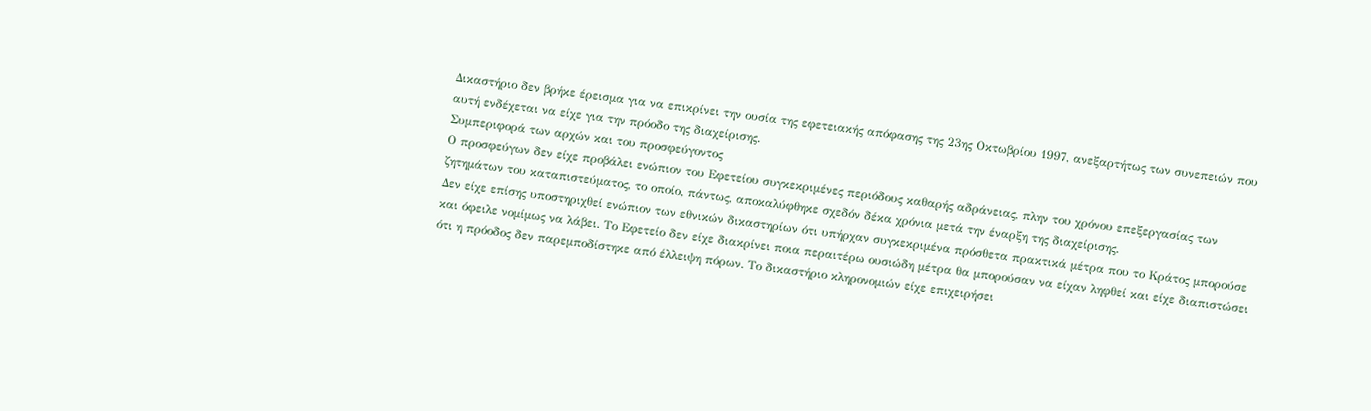Δικαστήριο δεν βρήκε έρεισμα για να επικρίνει την ουσία της εφετειακής απόφασης της 23ης Οκτωβρίου 1997, ανεξαρτήτως των συνεπειών που αυτή ενδέχεται να είχε για την πρόοδο της διαχείρισης.
Συμπεριφορά των αρχών και του προσφεύγοντος
Ο προσφεύγων δεν είχε προβάλει ενώπιον του Εφετείου συγκεκριμένες περιόδους καθαρής αδράνειας, πλην του χρόνου επεξεργασίας των ζητημάτων του καταπιστεύματος, το οποίο, πάντως, αποκαλύφθηκε σχεδόν δέκα χρόνια μετά την έναρξη της διαχείρισης.
Δεν είχε επίσης υποστηριχθεί ενώπιον των εθνικών δικαστηρίων ότι υπήρχαν συγκεκριμένα πρόσθετα πρακτικά μέτρα που το Κράτος μπορούσε και όφειλε νομίμως να λάβει. Το Εφετείο δεν είχε διακρίνει ποια περαιτέρω ουσιώδη μέτρα θα μπορούσαν να είχαν ληφθεί και είχε διαπιστώσει ότι η πρόοδος δεν παρεμποδίστηκε από έλλειψη πόρων. Το δικαστήριο κληρονομιών είχε επιχειρήσει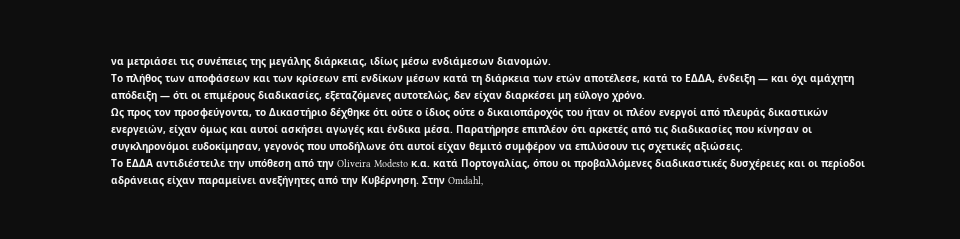να μετριάσει τις συνέπειες της μεγάλης διάρκειας, ιδίως μέσω ενδιάμεσων διανομών.
Το πλήθος των αποφάσεων και των κρίσεων επί ενδίκων μέσων κατά τη διάρκεια των ετών αποτέλεσε, κατά το ΕΔΔΑ, ένδειξη — και όχι αμάχητη απόδειξη — ότι οι επιμέρους διαδικασίες, εξεταζόμενες αυτοτελώς, δεν είχαν διαρκέσει μη εύλογο χρόνο.
Ως προς τον προσφεύγοντα, το Δικαστήριο δέχθηκε ότι ούτε ο ίδιος ούτε ο δικαιοπάροχός του ήταν οι πλέον ενεργοί από πλευράς δικαστικών ενεργειών, είχαν όμως και αυτοί ασκήσει αγωγές και ένδικα μέσα. Παρατήρησε επιπλέον ότι αρκετές από τις διαδικασίες που κίνησαν οι συγκληρονόμοι ευδοκίμησαν, γεγονός που υποδήλωνε ότι αυτοί είχαν θεμιτό συμφέρον να επιλύσουν τις σχετικές αξιώσεις.
Το ΕΔΔΑ αντιδιέστειλε την υπόθεση από την Oliveira Modesto κ.α. κατά Πορτογαλίας, όπου οι προβαλλόμενες διαδικαστικές δυσχέρειες και οι περίοδοι αδράνειας είχαν παραμείνει ανεξήγητες από την Κυβέρνηση. Στην Omdahl,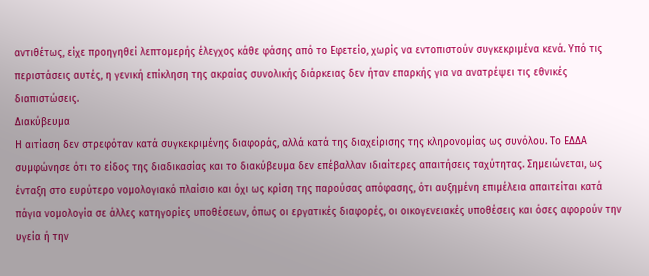αντιθέτως, είχε προηγηθεί λεπτομερής έλεγχος κάθε φάσης από το Εφετείο, χωρίς να εντοπιστούν συγκεκριμένα κενά. Υπό τις περιστάσεις αυτές, η γενική επίκληση της ακραίας συνολικής διάρκειας δεν ήταν επαρκής για να ανατρέψει τις εθνικές διαπιστώσεις.
Διακύβευμα
Η αιτίαση δεν στρεφόταν κατά συγκεκριμένης διαφοράς, αλλά κατά της διαχείρισης της κληρονομίας ως συνόλου. Το ΕΔΔΑ συμφώνησε ότι το είδος της διαδικασίας και το διακύβευμα δεν επέβαλλαν ιδιαίτερες απαιτήσεις ταχύτητας. Σημειώνεται, ως ένταξη στο ευρύτερο νομολογιακό πλαίσιο και όχι ως κρίση της παρούσας απόφασης, ότι αυξημένη επιμέλεια απαιτείται κατά πάγια νομολογία σε άλλες κατηγορίες υποθέσεων, όπως οι εργατικές διαφορές, οι οικογενειακές υποθέσεις και όσες αφορούν την υγεία ή την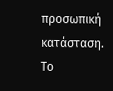προσωπική κατάσταση.
Το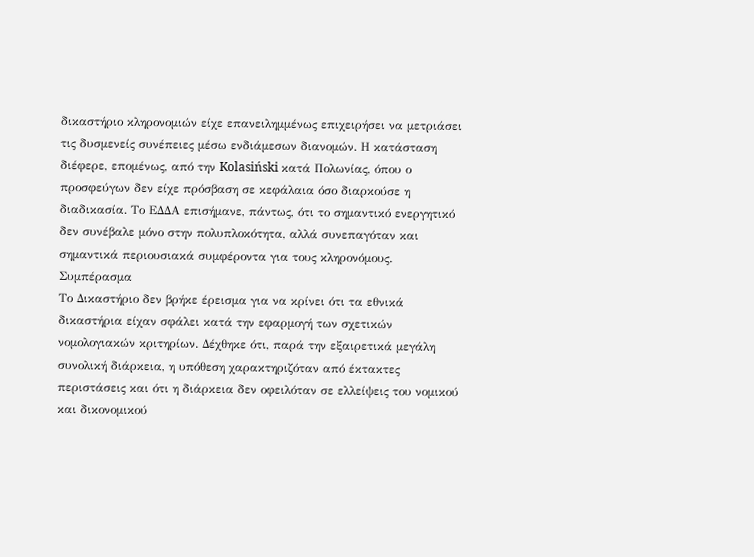δικαστήριο κληρονομιών είχε επανειλημμένως επιχειρήσει να μετριάσει τις δυσμενείς συνέπειες μέσω ενδιάμεσων διανομών. Η κατάσταση διέφερε, επομένως, από την Kolasiński κατά Πολωνίας, όπου ο προσφεύγων δεν είχε πρόσβαση σε κεφάλαια όσο διαρκούσε η διαδικασία. Το ΕΔΔΑ επισήμανε, πάντως, ότι το σημαντικό ενεργητικό δεν συνέβαλε μόνο στην πολυπλοκότητα, αλλά συνεπαγόταν και σημαντικά περιουσιακά συμφέροντα για τους κληρονόμους.
Συμπέρασμα
Το Δικαστήριο δεν βρήκε έρεισμα για να κρίνει ότι τα εθνικά δικαστήρια είχαν σφάλει κατά την εφαρμογή των σχετικών νομολογιακών κριτηρίων. Δέχθηκε ότι, παρά την εξαιρετικά μεγάλη συνολική διάρκεια, η υπόθεση χαρακτηριζόταν από έκτακτες περιστάσεις και ότι η διάρκεια δεν οφειλόταν σε ελλείψεις του νομικού και δικονομικού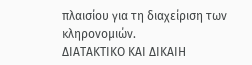πλαισίου για τη διαχείριση των κληρονομιών.
ΔΙΑΤΑΚΤΙΚΟ ΚΑΙ ΔΙΚΑΙΗ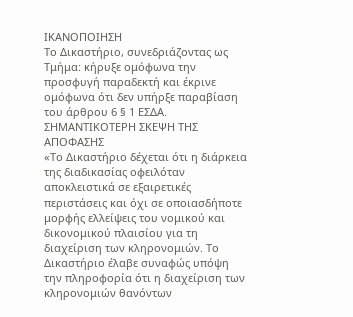ΙΚΑΝΟΠΟΙΗΣΗ
Το Δικαστήριο, συνεδριάζοντας ως Τμήμα: κήρυξε ομόφωνα την προσφυγή παραδεκτή και έκρινε ομόφωνα ότι δεν υπήρξε παραβίαση του άρθρου 6 § 1 ΕΣΔΑ.
ΣΗΜΑΝΤΙΚΟΤΕΡΗ ΣΚΕΨΗ ΤΗΣ ΑΠΟΦΑΣΗΣ
«Το Δικαστήριο δέχεται ότι η διάρκεια της διαδικασίας οφειλόταν αποκλειστικά σε εξαιρετικές περιστάσεις και όχι σε οποιασδήποτε μορφής ελλείψεις του νομικού και δικονομικού πλαισίου για τη διαχείριση των κληρονομιών. Το Δικαστήριο έλαβε συναφώς υπόψη την πληροφορία ότι η διαχείριση των κληρονομιών θανόντων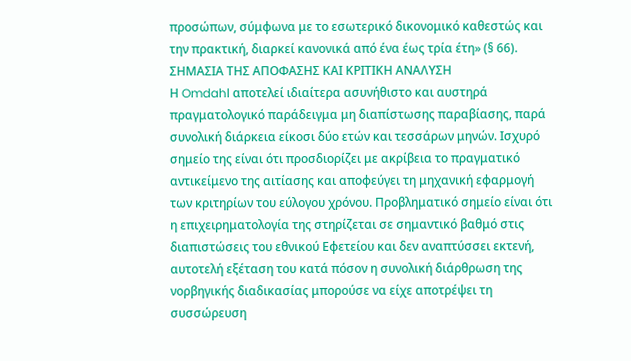προσώπων, σύμφωνα με το εσωτερικό δικονομικό καθεστώς και την πρακτική, διαρκεί κανονικά από ένα έως τρία έτη» (§ 66).
ΣΗΜΑΣΙΑ ΤΗΣ ΑΠΟΦΑΣΗΣ ΚΑΙ ΚΡΙΤΙΚΗ ΑΝΑΛΥΣΗ
Η Omdahl αποτελεί ιδιαίτερα ασυνήθιστο και αυστηρά πραγματολογικό παράδειγμα μη διαπίστωσης παραβίασης, παρά συνολική διάρκεια είκοσι δύο ετών και τεσσάρων μηνών. Ισχυρό σημείο της είναι ότι προσδιορίζει με ακρίβεια το πραγματικό αντικείμενο της αιτίασης και αποφεύγει τη μηχανική εφαρμογή των κριτηρίων του εύλογου χρόνου. Προβληματικό σημείο είναι ότι η επιχειρηματολογία της στηρίζεται σε σημαντικό βαθμό στις διαπιστώσεις του εθνικού Εφετείου και δεν αναπτύσσει εκτενή, αυτοτελή εξέταση του κατά πόσον η συνολική διάρθρωση της νορβηγικής διαδικασίας μπορούσε να είχε αποτρέψει τη συσσώρευση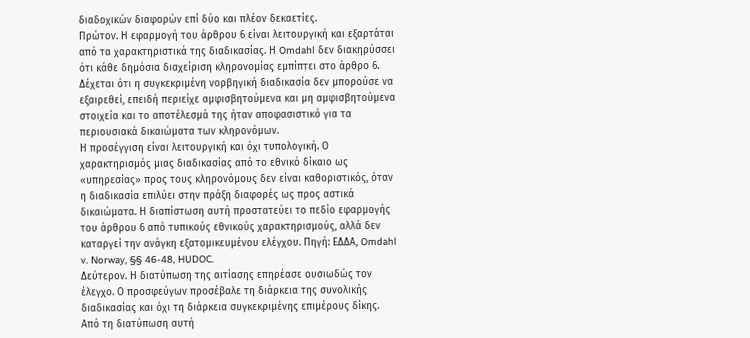διαδοχικών διαφορών επί δύο και πλέον δεκαετίες.
Πρώτον. Η εφαρμογή του άρθρου 6 είναι λειτουργική και εξαρτάται από τα χαρακτηριστικά της διαδικασίας. Η Omdahl δεν διακηρύσσει ότι κάθε δημόσια διαχείριση κληρονομίας εμπίπτει στο άρθρο 6. Δέχεται ότι η συγκεκριμένη νορβηγική διαδικασία δεν μπορούσε να εξαιρεθεί, επειδή περιείχε αμφισβητούμενα και μη αμφισβητούμενα στοιχεία και το αποτέλεσμά της ήταν αποφασιστικό για τα περιουσιακά δικαιώματα των κληρονόμων.
Η προσέγγιση είναι λειτουργική και όχι τυπολογική. Ο χαρακτηρισμός μιας διαδικασίας από το εθνικό δίκαιο ως «υπηρεσίας» προς τους κληρονόμους δεν είναι καθοριστικός, όταν η διαδικασία επιλύει στην πράξη διαφορές ως προς αστικά δικαιώματα. Η διαπίστωση αυτή προστατεύει το πεδίο εφαρμογής του άρθρου 6 από τυπικούς εθνικούς χαρακτηρισμούς, αλλά δεν καταργεί την ανάγκη εξατομικευμένου ελέγχου. Πηγή: ΕΔΔΑ, Omdahl v. Norway, §§ 46-48, HUDOC.
Δεύτερον. Η διατύπωση της αιτίασης επηρέασε ουσιωδώς τον έλεγχο. Ο προσφεύγων προσέβαλε τη διάρκεια της συνολικής διαδικασίας και όχι τη διάρκεια συγκεκριμένης επιμέρους δίκης. Από τη διατύπωση αυτή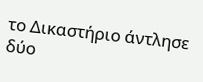το Δικαστήριο άντλησε δύο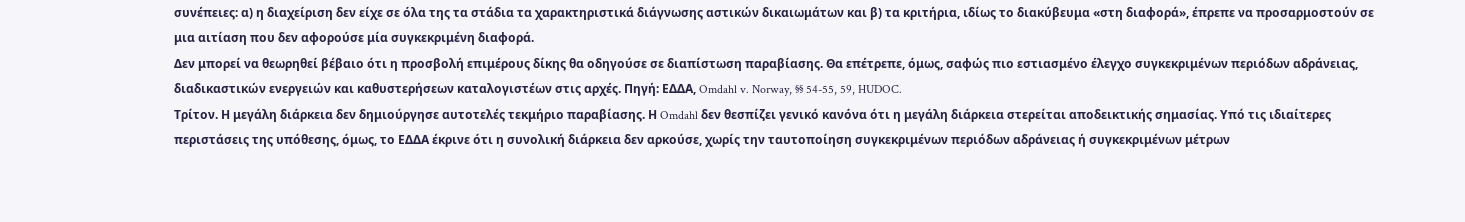συνέπειες: α) η διαχείριση δεν είχε σε όλα της τα στάδια τα χαρακτηριστικά διάγνωσης αστικών δικαιωμάτων και β) τα κριτήρια, ιδίως το διακύβευμα «στη διαφορά», έπρεπε να προσαρμοστούν σε μια αιτίαση που δεν αφορούσε μία συγκεκριμένη διαφορά.
Δεν μπορεί να θεωρηθεί βέβαιο ότι η προσβολή επιμέρους δίκης θα οδηγούσε σε διαπίστωση παραβίασης. Θα επέτρεπε, όμως, σαφώς πιο εστιασμένο έλεγχο συγκεκριμένων περιόδων αδράνειας, διαδικαστικών ενεργειών και καθυστερήσεων καταλογιστέων στις αρχές. Πηγή: ΕΔΔΑ, Omdahl v. Norway, §§ 54-55, 59, HUDOC.
Τρίτον. Η μεγάλη διάρκεια δεν δημιούργησε αυτοτελές τεκμήριο παραβίασης. Η Omdahl δεν θεσπίζει γενικό κανόνα ότι η μεγάλη διάρκεια στερείται αποδεικτικής σημασίας. Υπό τις ιδιαίτερες περιστάσεις της υπόθεσης, όμως, το ΕΔΔΑ έκρινε ότι η συνολική διάρκεια δεν αρκούσε, χωρίς την ταυτοποίηση συγκεκριμένων περιόδων αδράνειας ή συγκεκριμένων μέτρων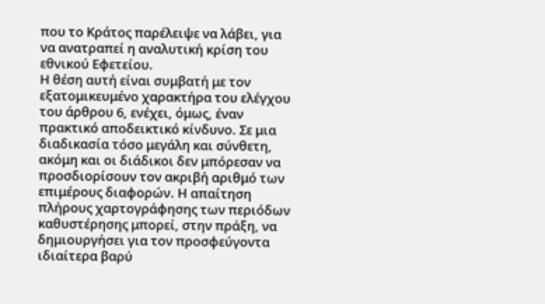που το Κράτος παρέλειψε να λάβει, για να ανατραπεί η αναλυτική κρίση του εθνικού Εφετείου.
Η θέση αυτή είναι συμβατή με τον εξατομικευμένο χαρακτήρα του ελέγχου του άρθρου 6, ενέχει, όμως, έναν πρακτικό αποδεικτικό κίνδυνο. Σε μια διαδικασία τόσο μεγάλη και σύνθετη, ακόμη και οι διάδικοι δεν μπόρεσαν να προσδιορίσουν τον ακριβή αριθμό των επιμέρους διαφορών. Η απαίτηση πλήρους χαρτογράφησης των περιόδων καθυστέρησης μπορεί, στην πράξη, να δημιουργήσει για τον προσφεύγοντα ιδιαίτερα βαρύ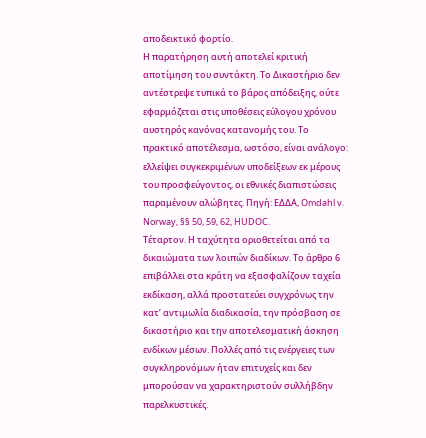αποδεικτικό φορτίο.
Η παρατήρηση αυτή αποτελεί κριτική αποτίμηση του συντάκτη. Το Δικαστήριο δεν αντέστρεψε τυπικά το βάρος απόδειξης, ούτε εφαρμόζεται στις υποθέσεις εύλογου χρόνου αυστηρός κανόνας κατανομής του. Το πρακτικό αποτέλεσμα, ωστόσο, είναι ανάλογο: ελλείψει συγκεκριμένων υποδείξεων εκ μέρους του προσφεύγοντος, οι εθνικές διαπιστώσεις παραμένουν αλώβητες. Πηγή: ΕΔΔΑ, Omdahl v. Norway, §§ 50, 59, 62, HUDOC.
Τέταρτον. Η ταχύτητα οριοθετείται από τα δικαιώματα των λοιπών διαδίκων. Το άρθρο 6 επιβάλλει στα κράτη να εξασφαλίζουν ταχεία εκδίκαση, αλλά προστατεύει συγχρόνως την κατ’ αντιμωλία διαδικασία, την πρόσβαση σε δικαστήριο και την αποτελεσματική άσκηση ενδίκων μέσων. Πολλές από τις ενέργειες των συγκληρονόμων ήταν επιτυχείς και δεν μπορούσαν να χαρακτηριστούν συλλήβδην παρελκυστικές.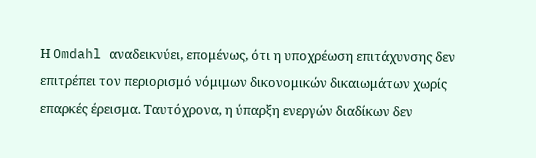Η Omdahl αναδεικνύει, επομένως, ότι η υποχρέωση επιτάχυνσης δεν επιτρέπει τον περιορισμό νόμιμων δικονομικών δικαιωμάτων χωρίς επαρκές έρεισμα. Ταυτόχρονα, η ύπαρξη ενεργών διαδίκων δεν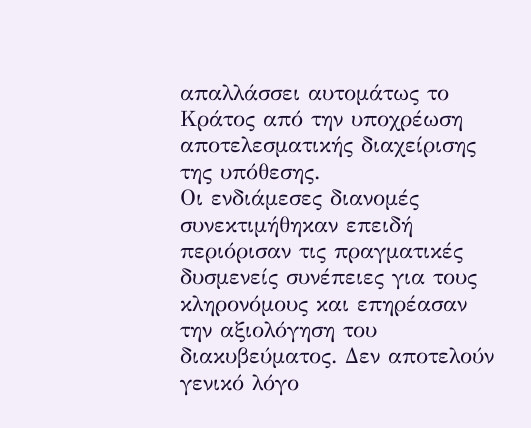απαλλάσσει αυτομάτως το Κράτος από την υποχρέωση αποτελεσματικής διαχείρισης της υπόθεσης.
Οι ενδιάμεσες διανομές συνεκτιμήθηκαν επειδή περιόρισαν τις πραγματικές δυσμενείς συνέπειες για τους κληρονόμους και επηρέασαν την αξιολόγηση του διακυβεύματος. Δεν αποτελούν γενικό λόγο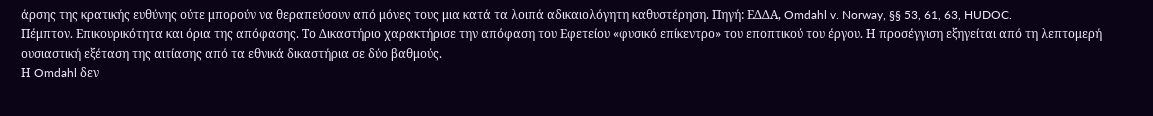άρσης της κρατικής ευθύνης ούτε μπορούν να θεραπεύσουν από μόνες τους μια κατά τα λοιπά αδικαιολόγητη καθυστέρηση. Πηγή: ΕΔΔΑ, Omdahl v. Norway, §§ 53, 61, 63, HUDOC.
Πέμπτον. Επικουρικότητα και όρια της απόφασης. Το Δικαστήριο χαρακτήρισε την απόφαση του Εφετείου «φυσικό επίκεντρο» του εποπτικού του έργου. Η προσέγγιση εξηγείται από τη λεπτομερή ουσιαστική εξέταση της αιτίασης από τα εθνικά δικαστήρια σε δύο βαθμούς.
Η Omdahl δεν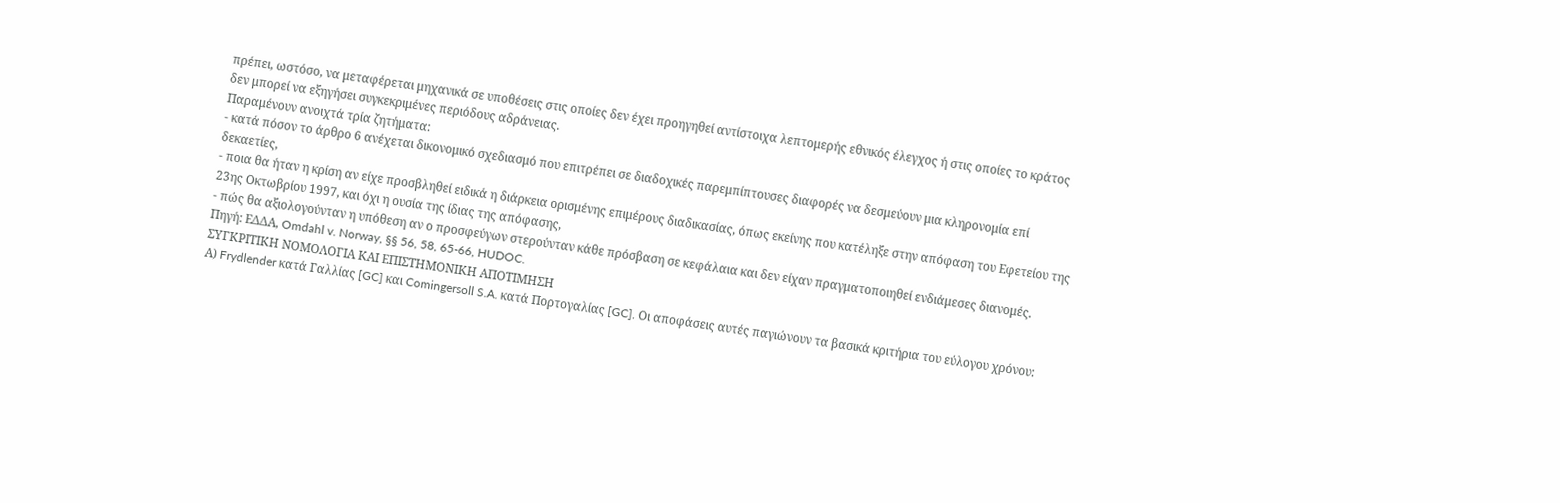πρέπει, ωστόσο, να μεταφέρεται μηχανικά σε υποθέσεις στις οποίες δεν έχει προηγηθεί αντίστοιχα λεπτομερής εθνικός έλεγχος ή στις οποίες το κράτος δεν μπορεί να εξηγήσει συγκεκριμένες περιόδους αδράνειας.
Παραμένουν ανοιχτά τρία ζητήματα:
- κατά πόσον το άρθρο 6 ανέχεται δικονομικό σχεδιασμό που επιτρέπει σε διαδοχικές παρεμπίπτουσες διαφορές να δεσμεύουν μια κληρονομία επί δεκαετίες,
- ποια θα ήταν η κρίση αν είχε προσβληθεί ειδικά η διάρκεια ορισμένης επιμέρους διαδικασίας, όπως εκείνης που κατέληξε στην απόφαση του Εφετείου της 23ης Οκτωβρίου 1997, και όχι η ουσία της ίδιας της απόφασης,
- πώς θα αξιολογούνταν η υπόθεση αν ο προσφεύγων στερούνταν κάθε πρόσβαση σε κεφάλαια και δεν είχαν πραγματοποιηθεί ενδιάμεσες διανομές.
Πηγή: ΕΔΔΑ, Omdahl v. Norway, §§ 56, 58, 65-66, HUDOC.
ΣΥΓΚΡΙΤΙΚΗ ΝΟΜΟΛΟΓΙΑ ΚΑΙ ΕΠΙΣΤΗΜΟΝΙΚΗ ΑΠΟΤΙΜΗΣΗ
Α) Frydlender κατά Γαλλίας [GC] και Comingersoll S.A. κατά Πορτογαλίας [GC]. Οι αποφάσεις αυτές παγιώνουν τα βασικά κριτήρια του εύλογου χρόνου: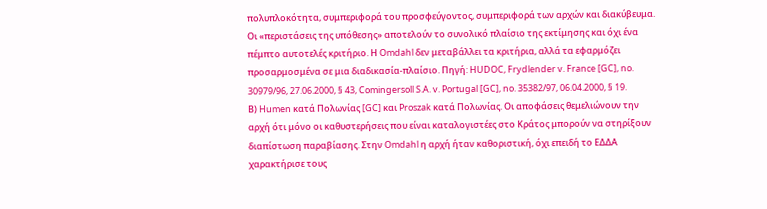πολυπλοκότητα, συμπεριφορά του προσφεύγοντος, συμπεριφορά των αρχών και διακύβευμα. Οι «περιστάσεις της υπόθεσης» αποτελούν το συνολικό πλαίσιο της εκτίμησης και όχι ένα πέμπτο αυτοτελές κριτήριο. Η Omdahl δεν μεταβάλλει τα κριτήρια, αλλά τα εφαρμόζει προσαρμοσμένα σε μια διαδικασία-πλαίσιο. Πηγή: HUDOC, Frydlender v. France [GC], no. 30979/96, 27.06.2000, § 43, Comingersoll S.A. v. Portugal [GC], no. 35382/97, 06.04.2000, § 19.
Β) Humen κατά Πολωνίας [GC] και Proszak κατά Πολωνίας. Οι αποφάσεις θεμελιώνουν την αρχή ότι μόνο οι καθυστερήσεις που είναι καταλογιστέες στο Κράτος μπορούν να στηρίξουν διαπίστωση παραβίασης. Στην Omdahl η αρχή ήταν καθοριστική, όχι επειδή το ΕΔΔΑ χαρακτήρισε τους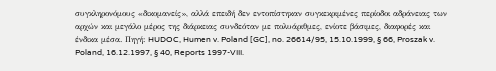συγκληρονόμους «δικομανείς», αλλά επειδή δεν εντοπίστηκαν συγκεκριμένες περίοδοι αδράνειας των αρχών και μεγάλο μέρος της διάρκειας συνδεόταν με πολυάριθμες, ενίοτε βάσιμες, διαφορές και ένδικα μέσα. Πηγή: HUDOC, Humen v. Poland [GC], no. 26614/95, 15.10.1999, § 66, Proszak v. Poland, 16.12.1997, § 40, Reports 1997-VIII.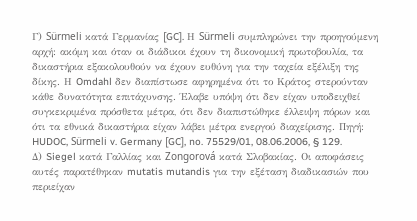Γ) Sürmeli κατά Γερμανίας [GC]. Η Sürmeli συμπληρώνει την προηγούμενη αρχή: ακόμη και όταν οι διάδικοι έχουν τη δικονομική πρωτοβουλία, τα δικαστήρια εξακολουθούν να έχουν ευθύνη για την ταχεία εξέλιξη της δίκης. Η Omdahl δεν διαπίστωσε αφηρημένα ότι το Κράτος στερούνταν κάθε δυνατότητα επιτάχυνσης. Έλαβε υπόψη ότι δεν είχαν υποδειχθεί συγκεκριμένα πρόσθετα μέτρα, ότι δεν διαπιστώθηκε έλλειψη πόρων και ότι τα εθνικά δικαστήρια είχαν λάβει μέτρα ενεργού διαχείρισης. Πηγή: HUDOC, Sürmeli v. Germany [GC], no. 75529/01, 08.06.2006, § 129.
Δ) Siegel κατά Γαλλίας και Zongorová κατά Σλοβακίας. Οι αποφάσεις αυτές παρατέθηκαν mutatis mutandis για την εξέταση διαδικασιών που περιείχαν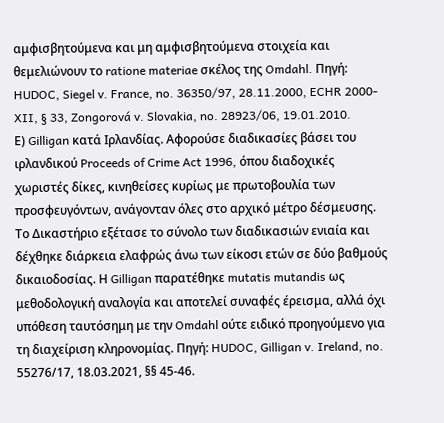αμφισβητούμενα και μη αμφισβητούμενα στοιχεία και θεμελιώνουν το ratione materiae σκέλος της Omdahl. Πηγή: HUDOC, Siegel v. France, no. 36350/97, 28.11.2000, ECHR 2000-XII, § 33, Zongorová v. Slovakia, no. 28923/06, 19.01.2010.
Ε) Gilligan κατά Ιρλανδίας. Αφορούσε διαδικασίες βάσει του ιρλανδικού Proceeds of Crime Act 1996, όπου διαδοχικές χωριστές δίκες, κινηθείσες κυρίως με πρωτοβουλία των προσφευγόντων, ανάγονταν όλες στο αρχικό μέτρο δέσμευσης. Το Δικαστήριο εξέτασε το σύνολο των διαδικασιών ενιαία και δέχθηκε διάρκεια ελαφρώς άνω των είκοσι ετών σε δύο βαθμούς δικαιοδοσίας. Η Gilligan παρατέθηκε mutatis mutandis ως μεθοδολογική αναλογία και αποτελεί συναφές έρεισμα, αλλά όχι υπόθεση ταυτόσημη με την Omdahl ούτε ειδικό προηγούμενο για τη διαχείριση κληρονομίας. Πηγή: HUDOC, Gilligan v. Ireland, no. 55276/17, 18.03.2021, §§ 45-46.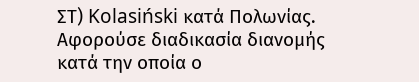ΣΤ) Kolasiński κατά Πολωνίας. Αφορούσε διαδικασία διανομής κατά την οποία ο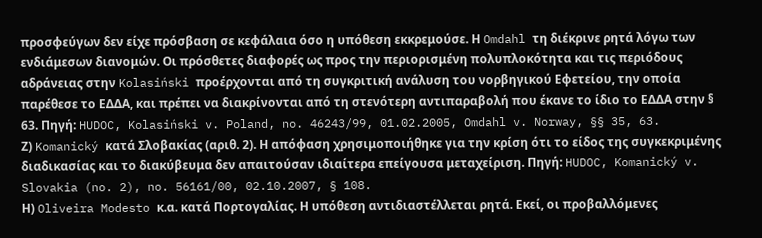προσφεύγων δεν είχε πρόσβαση σε κεφάλαια όσο η υπόθεση εκκρεμούσε. Η Omdahl τη διέκρινε ρητά λόγω των ενδιάμεσων διανομών. Οι πρόσθετες διαφορές ως προς την περιορισμένη πολυπλοκότητα και τις περιόδους αδράνειας στην Kolasiński προέρχονται από τη συγκριτική ανάλυση του νορβηγικού Εφετείου, την οποία παρέθεσε το ΕΔΔΑ, και πρέπει να διακρίνονται από τη στενότερη αντιπαραβολή που έκανε το ίδιο το ΕΔΔΑ στην § 63. Πηγή: HUDOC, Kolasiński v. Poland, no. 46243/99, 01.02.2005, Omdahl v. Norway, §§ 35, 63.
Ζ) Komanický κατά Σλοβακίας (αριθ. 2). Η απόφαση χρησιμοποιήθηκε για την κρίση ότι το είδος της συγκεκριμένης διαδικασίας και το διακύβευμα δεν απαιτούσαν ιδιαίτερα επείγουσα μεταχείριση. Πηγή: HUDOC, Komanický v. Slovakia (no. 2), no. 56161/00, 02.10.2007, § 108.
Η) Oliveira Modesto κ.α. κατά Πορτογαλίας. Η υπόθεση αντιδιαστέλλεται ρητά. Εκεί, οι προβαλλόμενες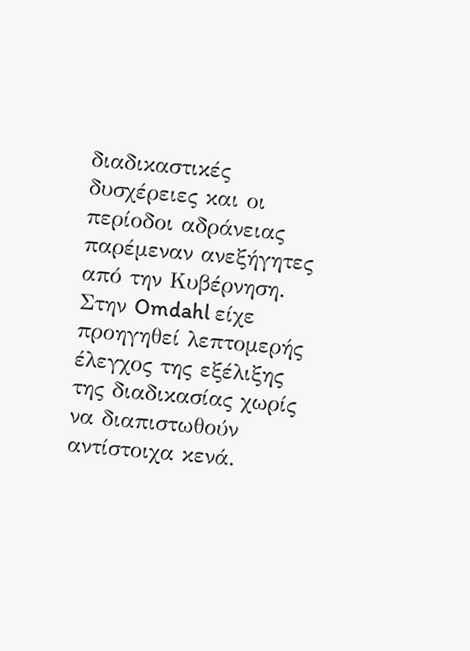διαδικαστικές δυσχέρειες και οι περίοδοι αδράνειας παρέμεναν ανεξήγητες από την Κυβέρνηση. Στην Omdahl είχε προηγηθεί λεπτομερής έλεγχος της εξέλιξης της διαδικασίας χωρίς να διαπιστωθούν αντίστοιχα κενά.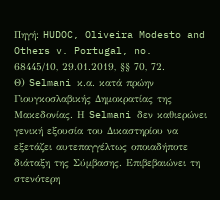Πηγή: HUDOC, Oliveira Modesto and Others v. Portugal, no. 68445/10, 29.01.2019, §§ 70, 72.
Θ) Selmani κ.α. κατά πρώην Γιουγκοσλαβικής Δημοκρατίας της Μακεδονίας. Η Selmani δεν καθιερώνει γενική εξουσία του Δικαστηρίου να εξετάζει αυτεπαγγέλτως οποιαδήποτε διάταξη της Σύμβασης. Επιβεβαιώνει τη στενότερη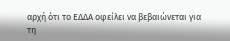αρχή ότι το ΕΔΔΑ οφείλει να βεβαιώνεται για τη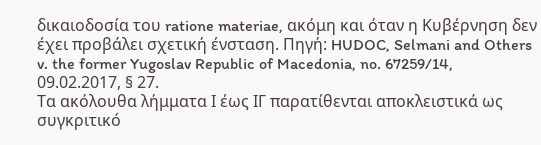δικαιοδοσία του ratione materiae, ακόμη και όταν η Κυβέρνηση δεν έχει προβάλει σχετική ένσταση. Πηγή: HUDOC, Selmani and Others v. the former Yugoslav Republic of Macedonia, no. 67259/14, 09.02.2017, § 27.
Τα ακόλουθα λήμματα Ι έως ΙΓ παρατίθενται αποκλειστικά ως συγκριτικό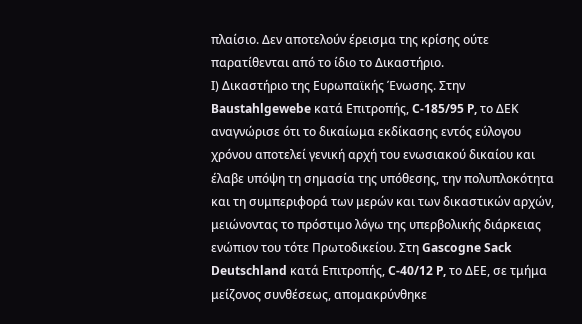πλαίσιο. Δεν αποτελούν έρεισμα της κρίσης ούτε παρατίθενται από το ίδιο το Δικαστήριο.
Ι) Δικαστήριο της Ευρωπαϊκής Ένωσης. Στην Baustahlgewebe κατά Επιτροπής, C-185/95 P, το ΔΕΚ αναγνώρισε ότι το δικαίωμα εκδίκασης εντός εύλογου χρόνου αποτελεί γενική αρχή του ενωσιακού δικαίου και έλαβε υπόψη τη σημασία της υπόθεσης, την πολυπλοκότητα και τη συμπεριφορά των μερών και των δικαστικών αρχών, μειώνοντας το πρόστιμο λόγω της υπερβολικής διάρκειας ενώπιον του τότε Πρωτοδικείου. Στη Gascogne Sack Deutschland κατά Επιτροπής, C-40/12 P, το ΔΕΕ, σε τμήμα μείζονος συνθέσεως, απομακρύνθηκε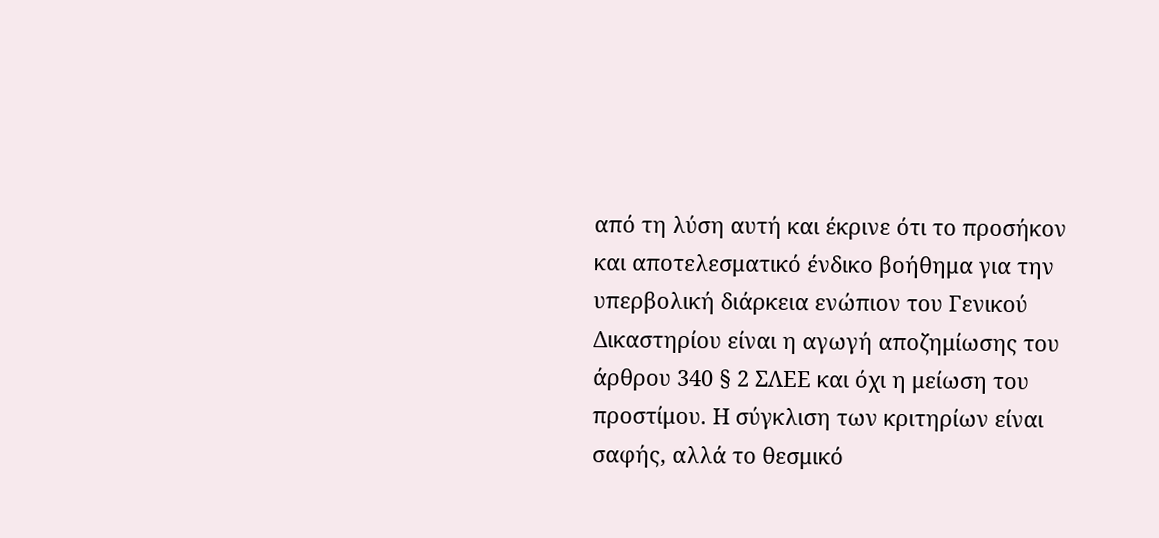από τη λύση αυτή και έκρινε ότι το προσήκον και αποτελεσματικό ένδικο βοήθημα για την υπερβολική διάρκεια ενώπιον του Γενικού Δικαστηρίου είναι η αγωγή αποζημίωσης του άρθρου 340 § 2 ΣΛΕΕ και όχι η μείωση του προστίμου. Η σύγκλιση των κριτηρίων είναι σαφής, αλλά το θεσμικό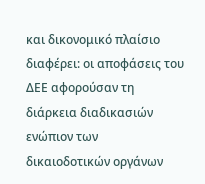και δικονομικό πλαίσιο διαφέρει: οι αποφάσεις του ΔΕΕ αφορούσαν τη διάρκεια διαδικασιών ενώπιον των δικαιοδοτικών οργάνων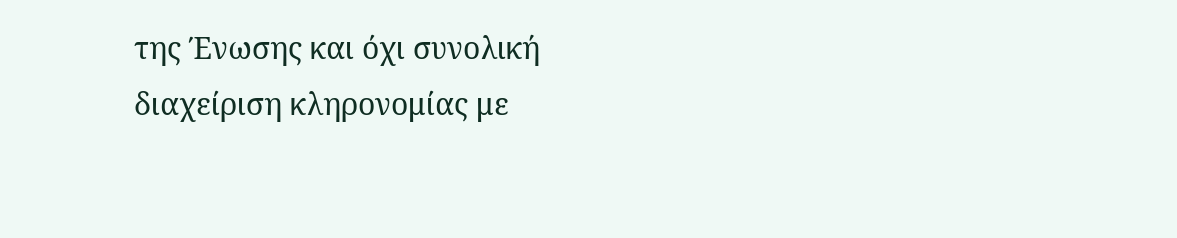της Ένωσης και όχι συνολική διαχείριση κληρονομίας με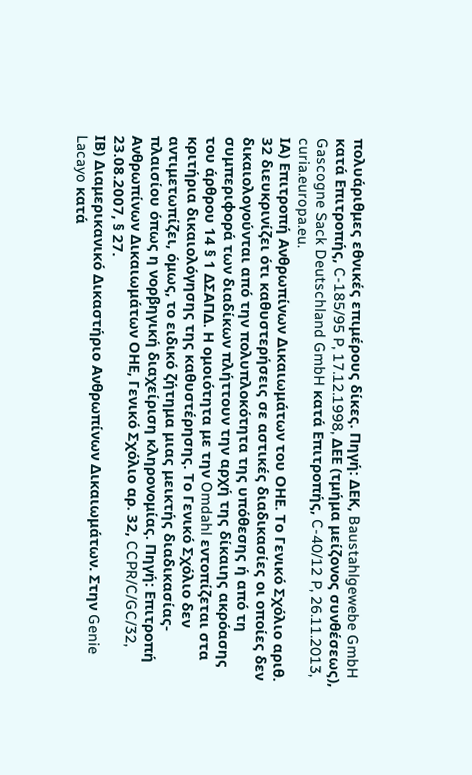πολυάριθμες εθνικές επιμέρους δίκες. Πηγή: ΔΕΚ, Baustahlgewebe GmbH κατά Επιτροπής, C-185/95 P, 17.12.1998, ΔΕΕ (τμήμα μείζονος συνθέσεως), Gascogne Sack Deutschland GmbH κατά Επιτροπής, C-40/12 P, 26.11.2013, curia.europa.eu.
ΙΑ) Επιτροπή Ανθρωπίνων Δικαιωμάτων του ΟΗΕ. Το Γενικό Σχόλιο αριθ. 32 διευκρινίζει ότι καθυστερήσεις σε αστικές διαδικασίες οι οποίες δεν δικαιολογούνται από την πολυπλοκότητα της υπόθεσης ή από τη συμπεριφορά των διαδίκων πλήττουν την αρχή της δίκαιης ακρόασης του άρθρου 14 § 1 ΔΣΑΠΔ. Η ομοιότητα με την Omdahl εντοπίζεται στα κριτήρια δικαιολόγησης της καθυστέρησης. Το Γενικό Σχόλιο δεν αντιμετωπίζει, όμως, το ειδικό ζήτημα μιας μεικτής διαδικασίας-πλαισίου όπως η νορβηγική διαχείριση κληρονομίας. Πηγή: Επιτροπή Ανθρωπίνων Δικαιωμάτων ΟΗΕ, Γενικό Σχόλιο αρ. 32, CCPR/C/GC/32, 23.08.2007, § 27.
ΙΒ) Διαμερικανικό Δικαστήριο Ανθρωπίνων Δικαιωμάτων. Στην Genie Lacayo κατά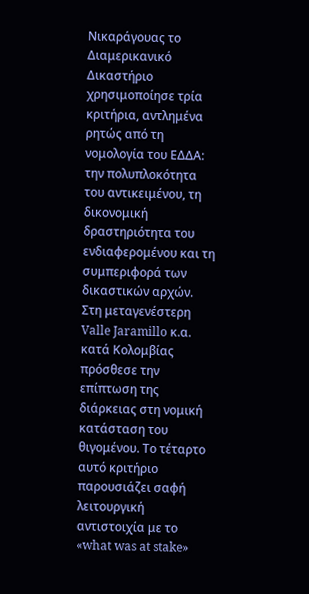Νικαράγουας το Διαμερικανικό Δικαστήριο χρησιμοποίησε τρία κριτήρια, αντλημένα ρητώς από τη νομολογία του ΕΔΔΑ: την πολυπλοκότητα του αντικειμένου, τη δικονομική δραστηριότητα του ενδιαφερομένου και τη συμπεριφορά των δικαστικών αρχών. Στη μεταγενέστερη Valle Jaramillo κ.α. κατά Κολομβίας πρόσθεσε την επίπτωση της διάρκειας στη νομική κατάσταση του θιγομένου. Το τέταρτο αυτό κριτήριο παρουσιάζει σαφή λειτουργική αντιστοιχία με το «what was at stake»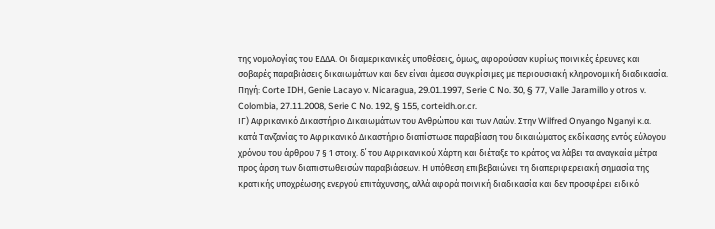της νομολογίας του ΕΔΔΑ. Οι διαμερικανικές υποθέσεις, όμως, αφορούσαν κυρίως ποινικές έρευνες και σοβαρές παραβιάσεις δικαιωμάτων και δεν είναι άμεσα συγκρίσιμες με περιουσιακή κληρονομική διαδικασία. Πηγή: Corte IDH, Genie Lacayo v. Nicaragua, 29.01.1997, Serie C No. 30, § 77, Valle Jaramillo y otros v. Colombia, 27.11.2008, Serie C No. 192, § 155, corteidh.or.cr.
ΙΓ) Αφρικανικό Δικαστήριο Δικαιωμάτων του Ανθρώπου και των Λαών. Στην Wilfred Onyango Nganyi κ.α. κατά Τανζανίας το Αφρικανικό Δικαστήριο διαπίστωσε παραβίαση του δικαιώματος εκδίκασης εντός εύλογου χρόνου του άρθρου 7 § 1 στοιχ. δ΄ του Αφρικανικού Χάρτη και διέταξε το κράτος να λάβει τα αναγκαία μέτρα προς άρση των διαπιστωθεισών παραβιάσεων. Η υπόθεση επιβεβαιώνει τη διαπεριφερειακή σημασία της κρατικής υποχρέωσης ενεργού επιτάχυνσης, αλλά αφορά ποινική διαδικασία και δεν προσφέρει ειδικό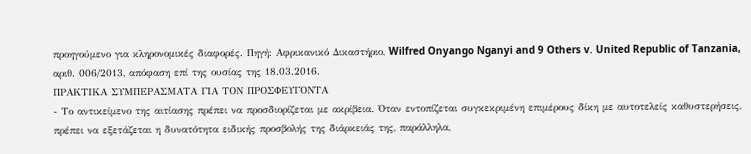προηγούμενο για κληρονομικές διαφορές. Πηγή: Αφρικανικό Δικαστήριο, Wilfred Onyango Nganyi and 9 Others v. United Republic of Tanzania, αριθ. 006/2013, απόφαση επί της ουσίας της 18.03.2016.
ΠΡΑΚΤΙΚΑ ΣΥΜΠΕΡΑΣΜΑΤΑ ΓΙΑ ΤΟΝ ΠΡΟΣΦΕΥΓΟΝΤΑ
- Το αντικείμενο της αιτίασης πρέπει να προσδιορίζεται με ακρίβεια. Όταν εντοπίζεται συγκεκριμένη επιμέρους δίκη με αυτοτελείς καθυστερήσεις, πρέπει να εξετάζεται η δυνατότητα ειδικής προσβολής της διάρκειάς της, παράλληλα,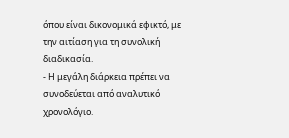όπου είναι δικονομικά εφικτό, με την αιτίαση για τη συνολική διαδικασία.
- Η μεγάλη διάρκεια πρέπει να συνοδεύεται από αναλυτικό χρονολόγιο.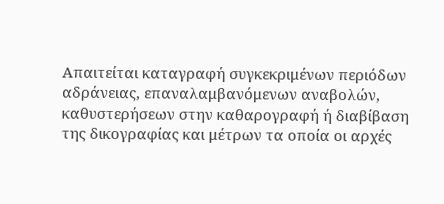Απαιτείται καταγραφή συγκεκριμένων περιόδων αδράνειας, επαναλαμβανόμενων αναβολών, καθυστερήσεων στην καθαρογραφή ή διαβίβαση της δικογραφίας και μέτρων τα οποία οι αρχές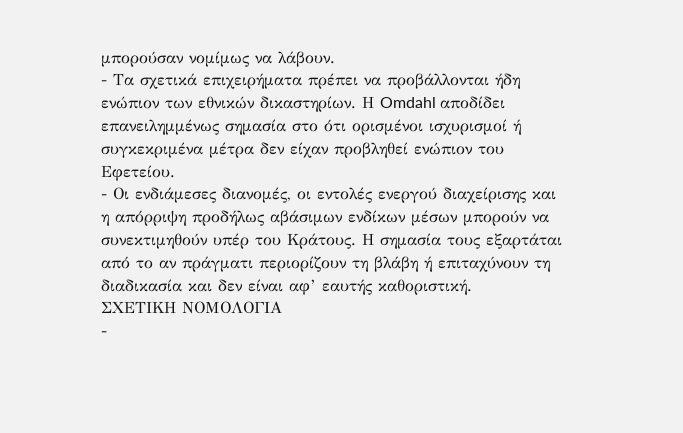μπορούσαν νομίμως να λάβουν.
- Τα σχετικά επιχειρήματα πρέπει να προβάλλονται ήδη ενώπιον των εθνικών δικαστηρίων. Η Omdahl αποδίδει επανειλημμένως σημασία στο ότι ορισμένοι ισχυρισμοί ή συγκεκριμένα μέτρα δεν είχαν προβληθεί ενώπιον του Εφετείου.
- Οι ενδιάμεσες διανομές, οι εντολές ενεργού διαχείρισης και η απόρριψη προδήλως αβάσιμων ενδίκων μέσων μπορούν να συνεκτιμηθούν υπέρ του Κράτους. Η σημασία τους εξαρτάται από το αν πράγματι περιορίζουν τη βλάβη ή επιταχύνουν τη διαδικασία και δεν είναι αφ’ εαυτής καθοριστική.
ΣΧΕΤΙΚΗ ΝΟΜΟΛΟΓΙΑ
-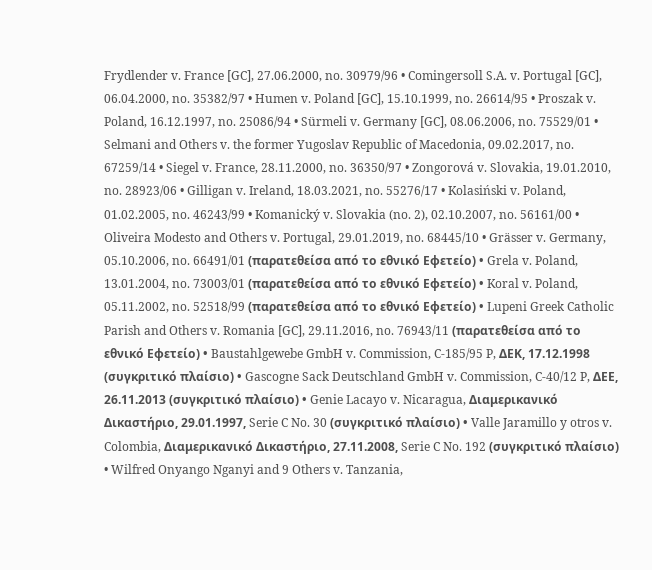Frydlender v. France [GC], 27.06.2000, no. 30979/96 • Comingersoll S.A. v. Portugal [GC], 06.04.2000, no. 35382/97 • Humen v. Poland [GC], 15.10.1999, no. 26614/95 • Proszak v. Poland, 16.12.1997, no. 25086/94 • Sürmeli v. Germany [GC], 08.06.2006, no. 75529/01 • Selmani and Others v. the former Yugoslav Republic of Macedonia, 09.02.2017, no. 67259/14 • Siegel v. France, 28.11.2000, no. 36350/97 • Zongorová v. Slovakia, 19.01.2010, no. 28923/06 • Gilligan v. Ireland, 18.03.2021, no. 55276/17 • Kolasiński v. Poland, 01.02.2005, no. 46243/99 • Komanický v. Slovakia (no. 2), 02.10.2007, no. 56161/00 • Oliveira Modesto and Others v. Portugal, 29.01.2019, no. 68445/10 • Grässer v. Germany, 05.10.2006, no. 66491/01 (παρατεθείσα από το εθνικό Εφετείο) • Grela v. Poland, 13.01.2004, no. 73003/01 (παρατεθείσα από το εθνικό Εφετείο) • Koral v. Poland, 05.11.2002, no. 52518/99 (παρατεθείσα από το εθνικό Εφετείο) • Lupeni Greek Catholic Parish and Others v. Romania [GC], 29.11.2016, no. 76943/11 (παρατεθείσα από το εθνικό Εφετείο) • Baustahlgewebe GmbH v. Commission, C-185/95 P, ΔΕΚ, 17.12.1998 (συγκριτικό πλαίσιο) • Gascogne Sack Deutschland GmbH v. Commission, C-40/12 P, ΔΕΕ, 26.11.2013 (συγκριτικό πλαίσιο) • Genie Lacayo v. Nicaragua, Διαμερικανικό Δικαστήριο, 29.01.1997, Serie C No. 30 (συγκριτικό πλαίσιο) • Valle Jaramillo y otros v. Colombia, Διαμερικανικό Δικαστήριο, 27.11.2008, Serie C No. 192 (συγκριτικό πλαίσιο) • Wilfred Onyango Nganyi and 9 Others v. Tanzania,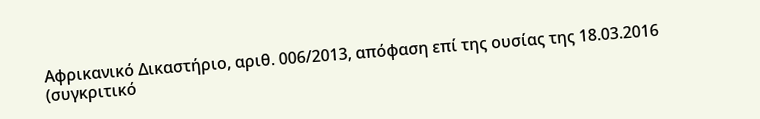Αφρικανικό Δικαστήριο, αριθ. 006/2013, απόφαση επί της ουσίας της 18.03.2016 (συγκριτικό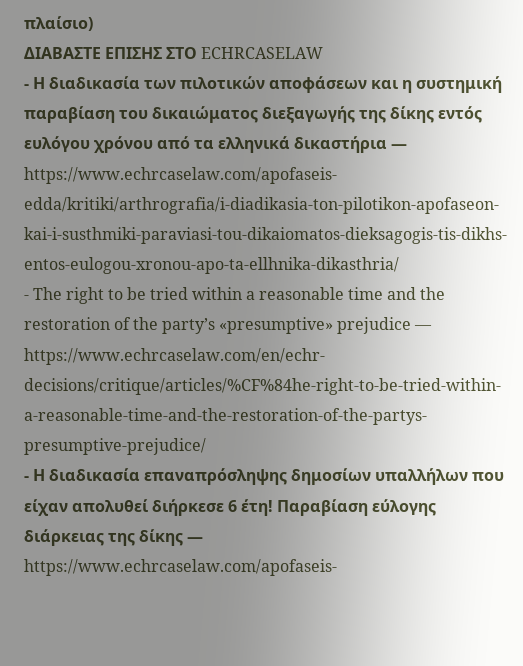πλαίσιο)
ΔΙΑΒΑΣΤΕ ΕΠΙΣΗΣ ΣΤΟ ECHRCASELAW
- Η διαδικασία των πιλοτικών αποφάσεων και η συστημική παραβίαση του δικαιώματος διεξαγωγής της δίκης εντός ευλόγου χρόνου από τα ελληνικά δικαστήρια — https://www.echrcaselaw.com/apofaseis-edda/kritiki/arthrografia/i-diadikasia-ton-pilotikon-apofaseon-kai-i-susthmiki-paraviasi-tou-dikaiomatos-dieksagogis-tis-dikhs-entos-eulogou-xronou-apo-ta-ellhnika-dikasthria/
- The right to be tried within a reasonable time and the restoration of the party’s «presumptive» prejudice — https://www.echrcaselaw.com/en/echr-decisions/critique/articles/%CF%84he-right-to-be-tried-within-a-reasonable-time-and-the-restoration-of-the-partys-presumptive-prejudice/
- Η διαδικασία επαναπρόσληψης δημοσίων υπαλλήλων που είχαν απολυθεί διήρκεσε 6 έτη! Παραβίαση εύλογης διάρκειας της δίκης — https://www.echrcaselaw.com/apofaseis-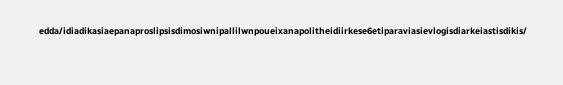edda/idiadikasiaepanaproslipsisdimosiwnipallilwnpoueixanapolitheidiirkese6etiparaviasievlogisdiarkeiastisdikis/